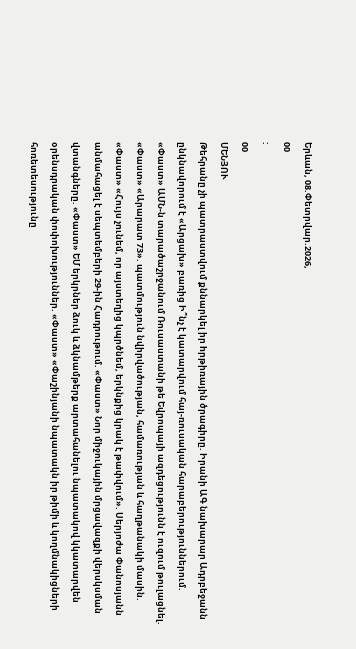Երևան, 08.Փետրվար.2026,
00
:
00
ՄԵՆՅՈՒ
Թեհրանը չի պատրաստվում քննարկել իր hրթիռային ծրագիրը. Իրանի ԱԳ նախարար Ադրբեջանն ընկնավորում է «Արցախ» բառից Ի՞նչ է կատարվում հայ-ռուսական հարաբերություններում. «Փաստ» ԱՄՆ-ն տարածաշրջանում Ռուսաստանի թե Եվրոպայի ազդեցությունն է ուզում թուլացնել. «Փաստ» «Արարատ 73». պատմություն նվիրվածության, համառության և հաղթանակի մասին. «Փաստ» «Հույս չունեմ, որ այստեղից կպրծնեմ, երկնքից կրակ է թափվում». Սերյոժա Փանոսյանն անմահացել է սեպտեմբերի 29-ին Հադրութում. «Փաստ» Նոր միջուկային մրցավազքի վերսկսման վտանգները. «Փաստ» ԵՄ երկրներ ձուկ և ձկնամթերք արտահանելու նպատակով կկատարվեն օրենսդրական փոփոխություններ. «Փաստ» «Փաշինյանի նպատակն իր թիմի և կողմնակիցների հոռետեսությունը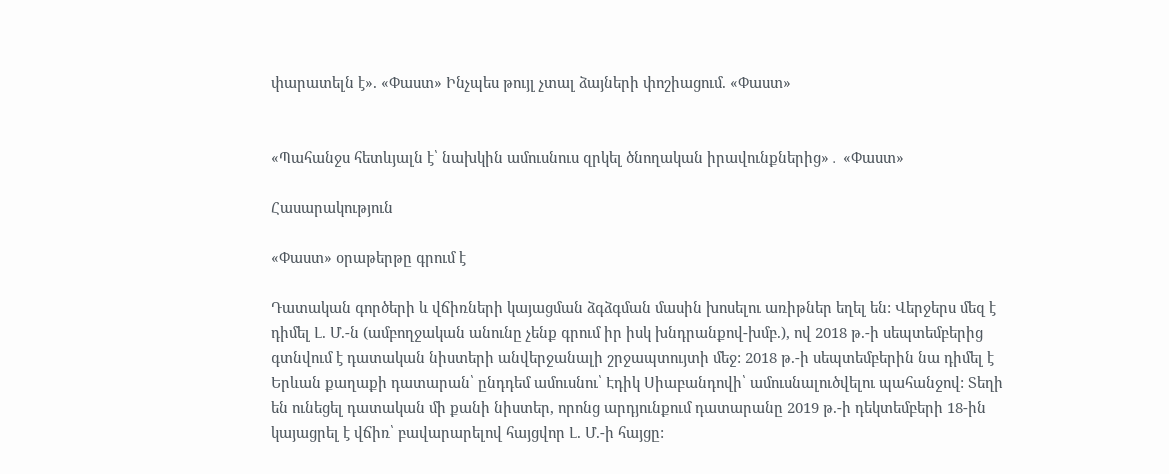փարատելն է». «Փաստ» Ինչպես թույլ չտալ ձայների փոշիացում. «Փաստ»


«Պահանջս հետևյալն է՝ նախկին ամուսնուս զրկել ծնողական իրավունքներից»․ «Փաստ»

Հասարակություն

«Փաստ» օրաթերթը գրում է

Դատական գործերի և վճիռների կայացման ձգձգման մասին խոսելու առիթներ եղել են: Վերջերս մեզ է դիմել Լ. Մ.-ն (ամբողջական անունը չենք գրում իր իսկ խնդրանքով-խմբ.), ով 2018 թ.-ի սեպտեմբերից գտնվում է դատական նիստերի անվերջանալի շրջապտույտի մեջ: 2018 թ.-ի սեպտեմբերին նա դիմել է Երևան քաղաքի դատարան՝ ընդդեմ ամուսնու՝ Էդիկ Սիաբանդովի՝ ամուսնալուծվելու պահանջով: Տեղի են ունեցել դատական մի քանի նիստեր, որոնց արդյունքում դատարանը 2019 թ.-ի դեկտեմբերի 18-ին կայացրել է վճիռ՝ բավարարելով հայցվոր Լ. Մ.-ի հայցը: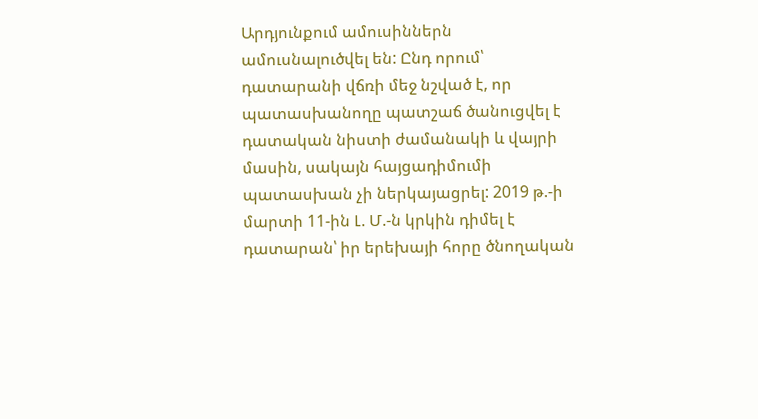Արդյունքում ամուսիններն ամուսնալուծվել են: Ընդ որում՝ դատարանի վճռի մեջ նշված է, որ պատասխանողը պատշաճ ծանուցվել է դատական նիստի ժամանակի և վայրի մասին, սակայն հայցադիմումի պատասխան չի ներկայացրել: 2019 թ.-ի մարտի 11-ին Լ. Մ.-ն կրկին դիմել է դատարան՝ իր երեխայի հորը ծնողական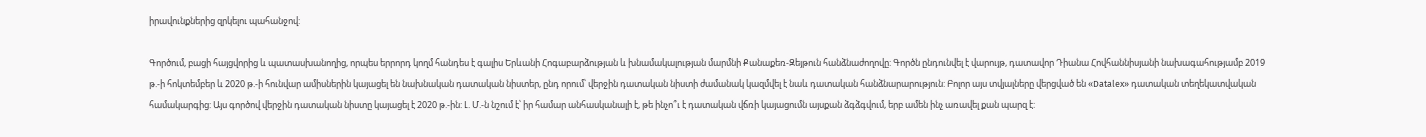իրավունքներից զրկելու պահանջով:

Գործում, բացի հայցվորից և պատասխանողից, որպես երրորդ կողմ հանդես է գալիս Երևանի Հոգաբարձության և խնամակալության մարմնի Քանաքեռ-Զեյթուն հանձնաժողովը: Գործն ընդունվել է վարույթ, դատավոր Դիանա Հովհաննիսյանի նախագահությամբ 2019 թ.-ի հոկտեմբեր և 2020 թ.-ի հունվար ամիսներին կայացել են նախնական դատական նիստեր, ընդ որում՝ վերջին դատական նիստի ժամանակ կազմվել է նաև դատական հանձնարարություն: Բոլոր այս տվյալները վերցված են «Datalex» դատական տեղեկատվական համակարգից: Այս գործով վերջին դատական նիստը կայացել է 2020 թ.-ին: Լ. Մ.-ն նշում է՝ իր համար անհասկանալի է, թե ինչո՞ւ է դատական վճռի կայացումն այսքան ձգձգվում, երբ ամեն ինչ առավել քան պարզ է: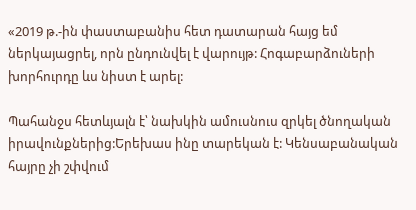«2019 թ.-ին փաստաբանիս հետ դատարան հայց եմ ներկայացրել, որն ընդունվել է վարույթ: Հոգաբարձուների խորհուրդը ևս նիստ է արել:

Պահանջս հետևյալն է՝ նախկին ամուսնուս զրկել ծնողական իրավունքներից:Երեխաս ինը տարեկան է: Կենսաբանական հայրը չի շփվում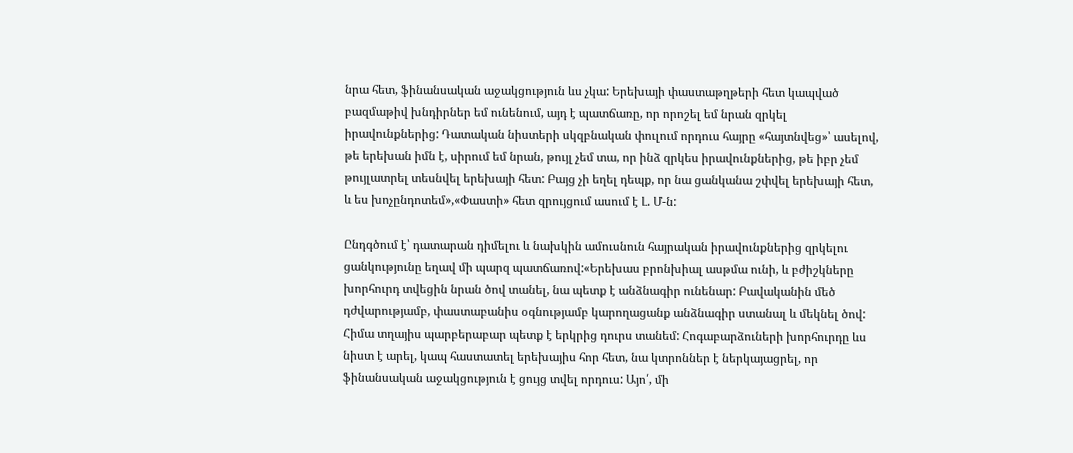նրա հետ, ֆինանսական աջակցություն ևս չկա: Երեխայի փաստաթղթերի հետ կապված բազմաթիվ խնդիրներ եմ ունենում, այդ է պատճառը, որ որոշել եմ նրան զրկել իրավունքներից: Դատական նիստերի սկզբնական փուլում որդուս հայրը «հայտնվեց»՝ ասելով, թե երեխան իմն է, սիրում եմ նրան, թույլ չեմ տա, որ ինձ զրկես իրավունքներից, թե իբր չեմ թույլատրել տեսնվել երեխայի հետ: Բայց չի եղել դեպք, որ նա ցանկանա շփվել երեխայի հետ, և ես խոչընդոտեմ»,«Փաստի» հետ զրույցում ասում է Լ. Մ-ն:

Ընդգծում է՝ դատարան դիմելու և նախկին ամուսնուն հայրական իրավունքներից զրկելու ցանկությունը եղավ մի պարզ պատճառով:«Երեխաս բրոնխիալ ասթմա ունի, և բժիշկները խորհուրդ տվեցին նրան ծով տանել, նա պետք է անձնագիր ունենար: Բավականին մեծ դժվարությամբ, փաստաբանիս օգնությամբ կարողացանք անձնագիր ստանալ և մեկնել ծով: Հիմա տղայիս պարբերաբար պետք է երկրից դուրս տանեմ: Հոգաբարձուների խորհուրդը ևս նիստ է արել, կապ հաստատել երեխայիս հոր հետ, նա կտրոններ է ներկայացրել, որ ֆինանսական աջակցություն է ցույց տվել որդուս: Այո՛, մի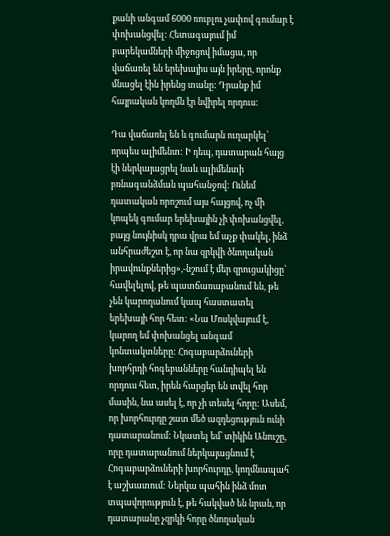քանի անգամ 6000 ռուբլու չափով գումար է փոխանցվել: Հետագայում իմ բարեկամների միջոցով իմացա, որ վաճառել են երեխայիս այն իրերը, որոնք մնացել էին իրենց տանը: Դրանք իմ հայրական կողմն էր նվիրել որդուս:

Դա վաճառել են և գումարն ուղարկել՝ որպես ալիմենտ: Ի դեպ, դատարան հայց էի ներկայացրել նաև ալիմենտի բռնագանձման պահանջով: Ունեմ դատական որոշում այս հայցով, ոչ մի կոպեկ գումար երեխային չի փոխանցվել, բայց նույնիսկ դրա վրա եմ աչք փակել, ինձ անհրաժեշտ է, որ նա զրկվի ծնողական իրավունքներից»,-նշում է մեր զրուցակիցը՝ հավելելով, թե պատճառաբանում են, թե չեն կարողանում կապ հաստատել երեխայի հոր հետ: «Նա Մոսկվայում է, կարող եմ փոխանցել անգամ կոնտակտները: Հոգաբարձուների խորհրդի հոգեբանները հանդիպել են որդուս հետ, իրեն հարցեր են տվել հոր մասին, նա ասել է, որ չի տեսել հորը: Ասեմ, որ խորհուրդը շատ մեծ ազդեցություն ունի դատարանում: Նկատել եմ՝ տիկին Անուշը, որը դատարանում ներկայացնում է Հոգաբարձուների խորհուրդը, կողմնապահ է աշխատում: Ներկա պահին ինձ մոտ տպավորություն է, թե հակված են նրան, որ դատարանը չզրկի հորը ծնողական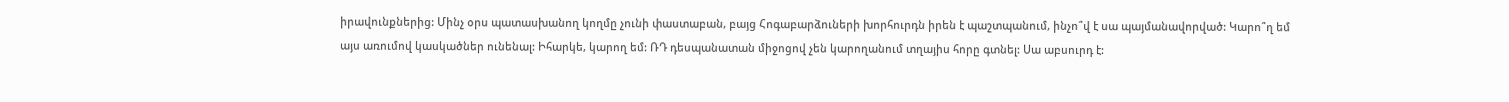իրավունքներից: Մինչ օրս պատասխանող կողմը չունի փաստաբան, բայց Հոգաբարձուների խորհուրդն իրեն է պաշտպանում, ինչո՞վ է սա պայմանավորված: Կարո՞ղ եմ այս առումով կասկածներ ունենալ: Իհարկե, կարող եմ: ՌԴ դեսպանատան միջոցով չեն կարողանում տղայիս հորը գտնել: Սա աբսուրդ է: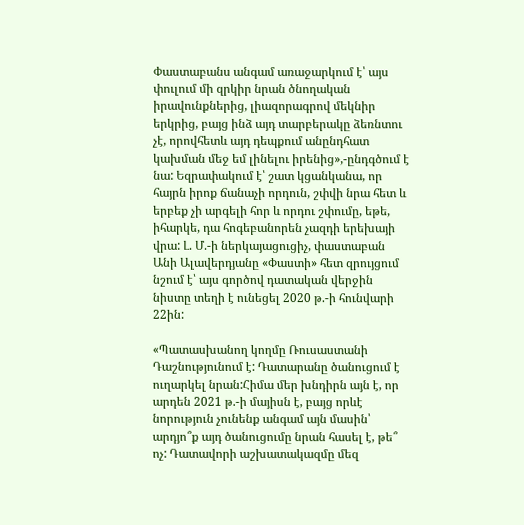Փաստաբանս անգամ առաջարկում է՝ այս փուլում մի զրկիր նրան ծնողական իրավունքներից, լիազորագրով մեկնիր երկրից, բայց ինձ այդ տարբերակը ձեռնտու չէ, որովհետև այդ դեպքում անընդհատ կախման մեջ եմ լինելու իրենից»,-ընդգծում է նա: Եզրափակում է՝ շատ կցանկանա, որ հայրն իրոք ճանաչի որդուն, շփվի նրա հետ և երբեք չի արգելի հոր և որդու շփումը, եթե, իհարկե, դա հոգեբանորեն չազդի երեխայի վրա: Լ. Մ.-ի ներկայացուցիչ, փաստաբան Անի Ալավերդյանը «Փաստի» հետ զրույցում նշում է՝ այս գործով դատական վերջին նիստը տեղի է ունեցել 2020 թ.-ի հունվարի 22ին:

«Պատասխանող կողմը Ռուսաստանի Դաշնությունում է: Դատարանը ծանուցում է ուղարկել նրան:Հիմա մեր խնդիրն այն է, որ արդեն 2021 թ.-ի մայիսն է, բայց որևէ նորություն չունենք անգամ այն մասին՝ արդյո՞ք այդ ծանուցումը նրան հասել է, թե՞ ոչ: Դատավորի աշխատակազմը մեզ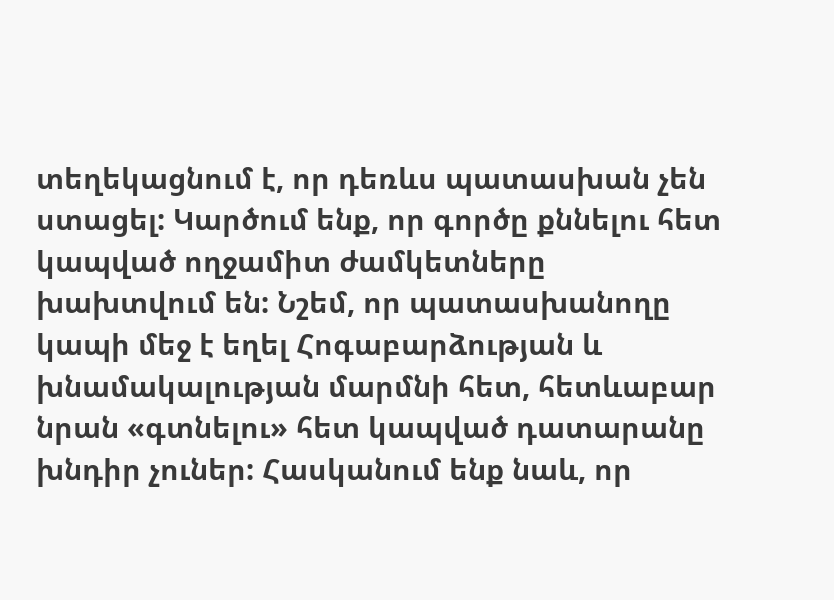տեղեկացնում է, որ դեռևս պատասխան չեն ստացել: Կարծում ենք, որ գործը քննելու հետ կապված ողջամիտ ժամկետները խախտվում են: Նշեմ, որ պատասխանողը կապի մեջ է եղել Հոգաբարձության և խնամակալության մարմնի հետ, հետևաբար նրան «գտնելու» հետ կապված դատարանը խնդիր չուներ: Հասկանում ենք նաև, որ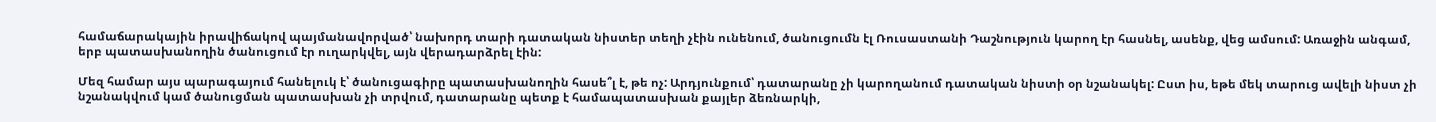համաճարակային իրավիճակով պայմանավորված՝ նախորդ տարի դատական նիստեր տեղի չէին ունենում, ծանուցումն էլ Ռուսաստանի Դաշնություն կարող էր հասնել, ասենք, վեց ամսում: Առաջին անգամ, երբ պատասխանողին ծանուցում էր ուղարկվել, այն վերադարձրել էին:

Մեզ համար այս պարագայում հանելուկ է՝ ծանուցագիրը պատասխանողին հասե՞լ է, թե ոչ: Արդյունքում՝ դատարանը չի կարողանում դատական նիստի օր նշանակել: Ըստ իս, եթե մեկ տարուց ավելի նիստ չի նշանակվում կամ ծանուցման պատասխան չի տրվում, դատարանը պետք է համապատասխան քայլեր ձեռնարկի,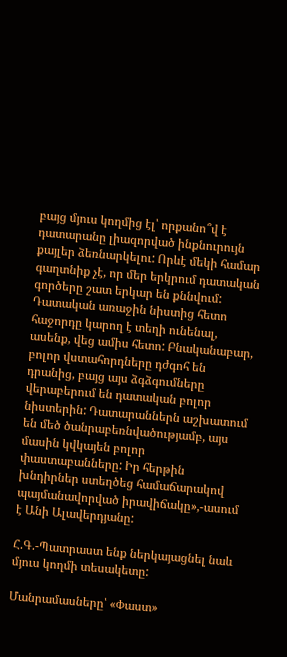բայց մյուս կողմից էլ՝ որքանո՞վ է դատարանը լիազորված ինքնուրույն քայլեր ձեռնարկելու: Որևէ մեկի համար գաղտնիք չէ, որ մեր երկրում դատական գործերը շատ երկար են քննվում: Դատական առաջին նիստից հետո հաջորդը կարող է տեղի ունենալ, ասենք, վեց ամիս հետո: Բնականաբար, բոլոր վստահորդները դժգոհ են դրանից, բայց այս ձգձգումները վերաբերում են դատական բոլոր նիստերին: Դատարաններն աշխատում են մեծ ծանրաբեռնվածությամբ, այս մասին կվկայեն բոլոր փաստաբանները: Իր հերթին խնդիրներ ստեղծեց համաճարակով պայմանավորված իրավիճակը»,-ասում է Անի Ալավերդյանը:

Հ.Գ.-Պատրաստ ենք ներկայացնել նաև մյուս կողմի տեսակետը:

Մանրամասները՝ «Փաստ»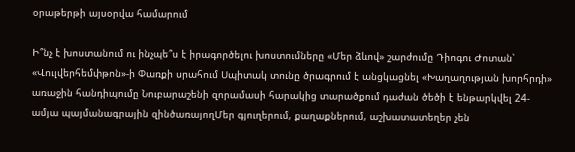օրաթերթի այսօրվա համարում

Ի՞նչ է խոստանում ու ինչպե՞ս է իրագործելու խոստումները «Մեր ձևով» շարժումը Դիոգու Ժոտան՝ «Վուլվերհեմփթոն»-ի Փառքի սրահում Սպիտակ տունը ծրագրում է անցկացնել «Խաղաղության խորհրդի» առաջին հանդիպումը Նուբարաշենի զորամասի հարակից տարածքում դաժան ծեծի է ենթարկվել 24-ամյա պայմանագրային զինծառայողՄեր գյուղերում, քաղաքներում, աշխատատեղեր չեն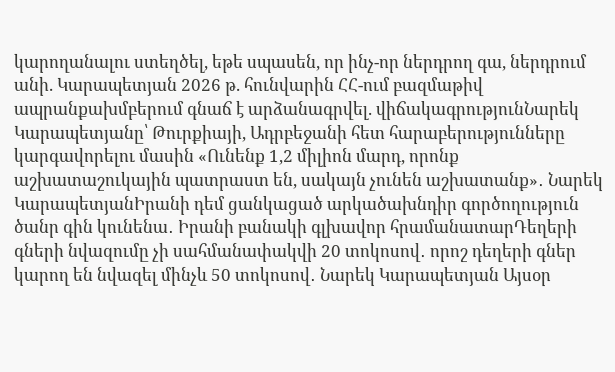կարողանալու ստեղծել, եթե սպասեն, որ ինչ-որ ներդրող գա, ներդրում անի. Կարապետյան 2026 թ. հունվարին ՀՀ-ում բազմաթիվ ապրանքախմբերում գնաճ է արձանագրվել. վիճակագրությունՆարեկ Կարապետյանը՝ Թուրքիայի, Ադրբեջանի հետ հարաբերությունները կարգավորելու մասին «Ունենք 1,2 միլիոն մարդ, որոնք աշխատաշուկային պատրաստ են, սակայն չունեն աշխատանք»․ Նարեկ ԿարապետյանԻրանի դեմ ցանկացած արկածախնդիր գործողություն ծանր գին կունենա․ Իրանի բանակի գլխավոր հրամանատարԴեղերի գների նվազումը չի սահմանափակվի 20 տոկոսով․ որոշ դեղերի գներ կարող են նվազել մինչև 50 տոկոսով․ Նարեկ Կարապետյան Այսօր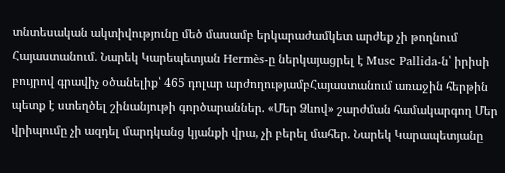տնտեսական ակտիվությունը մեծ մասամբ երկարաժամկետ արժեք չի թողնում Հայաստանում․ Նարեկ Կարեպետյան Hermès-ը ներկայացրել է Musc Pallida-ն՝ իրիսի բույրով գրավիչ օծանելիք՝ 465 դոլար արժողությամբՀայաստանում առաջին հերթին պետք է ստեղծել շինանյութի գործարաններ. «Մեր Ձևով» շարժման համակարգող Մեր վրիպումը չի ազդել մարդկանց կյանքի վրա, չի բերել մահեր. Նարեկ Կարապետյանը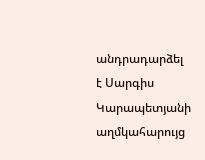անդրադարձել է Սարգիս Կարապետյանի աղմկահարույց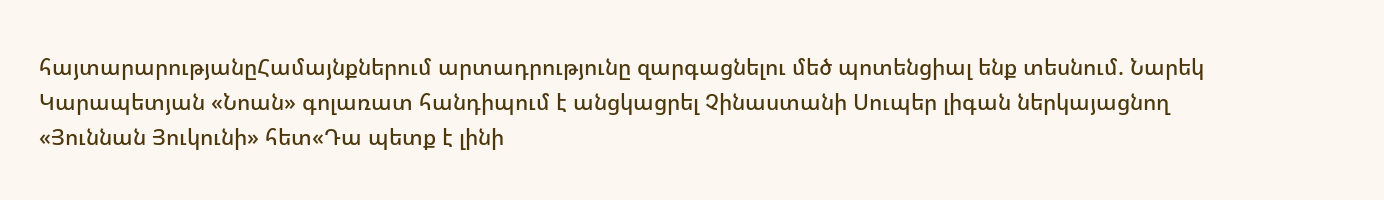հայտարարությանըՀամայնքներում արտադրությունը զարգացնելու մեծ պոտենցիալ ենք տեսնում. Նարեկ Կարապետյան «Նոան» գոլառատ հանդիպում է անցկացրել Չինաստանի Սուպեր լիգան ներկայացնող «Յուննան Յուկունի» հետ«Դա պետք է լինի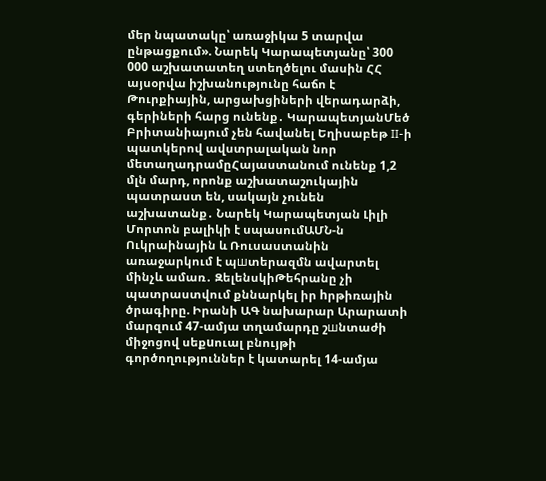մեր նպատակը՝ առաջիկա 5 տարվա ընթացքում». Նարեկ Կարապետյանը՝ 300 000 աշխատատեղ ստեղծելու մասին ՀՀ այսօրվա իշխանությունը հաճո է Թուրքիային, արցախցիների վերադարձի, գերիների հարց ունենք․ ԿարապետյանՄեծ Բրիտանիայում չեն հավանել Եղիսաբեթ II-ի պատկերով ավստրալական նոր մետաղադրամըՀայաստանում ունենք 1,2 մլն մարդ, որոնք աշխատաշուկային պատրաստ են, սակայն չունեն աշխատանք․ Նարեկ Կարապետյան Լիլի Մորտոն բալիկի է սպասումԱՄՆ-ն Ուկրաինային և Ռուսաստանին առաջարկում է պшտերազմն ավարտել մինչև ամառ․ ԶելենսկիԹեհրանը չի պատրաստվում քննարկել իր hրթիռային ծրագիրը. Իրանի ԱԳ նախարար Արարատի մարզում 47-ամյա տղամարդը շшնտաժի միջոցով սեքuուալ բնույթի գործողություններ է կատարել 14-ամյա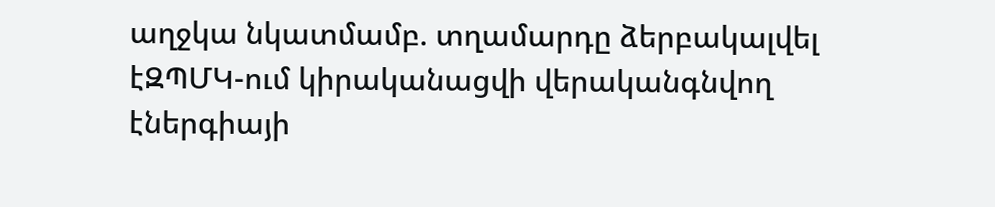աղջկա նկատմամբ. տղամարդը ձերբակալվել էԶՊՄԿ-ում կիրականացվի վերականգնվող էներգիայի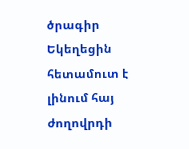ծրագիր Եկեղեցին հետամուտ է լինում հայ ժողովրդի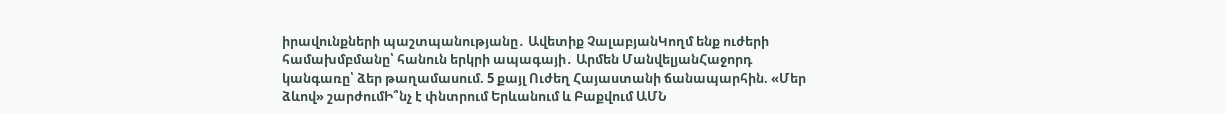իրավունքների պաշտպանությանը․ Ավետիք ՉալաբյանԿողմ ենք ուժերի համախմբմանը՝ հանուն երկրի ապագայի․ Արմեն ՄանվելյանՀաջորդ կանգառը՝ ձեր թաղամասում. 5 քայլ Ուժեղ Հայաստանի ճանապարհին. «Մեր ձևով» շարժումԻ՞նչ է փնտրում Երևանում և Բաքվում ԱՄՆ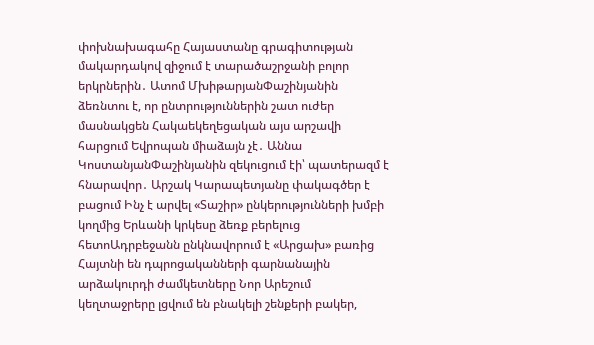փոխնախագահը Հայաստանը գրագիտության մակարդակով զիջում է տարածաշրջանի բոլոր երկրներին․ Ատոմ ՄխիթարյանՓաշինյանին ձեռնտու է, որ ընտրություններին շատ ուժեր մասնակցեն Հակաեկեղեցական այս արշավի հարցում Եվրոպան միաձայն չէ․ Աննա ԿոստանյանՓաշինյանին զեկուցում էի՝ պատերազմ է հնարավոր․ Արշակ Կարապետյանը փակագծեր է բացում Ինչ է արվել «Տաշիր» ընկերությունների խմբի կողմից Երևանի կրկեսը ձեռք բերելուց հետոԱդրբեջանն ընկնավորում է «Արցախ» բառից Հայտնի են դպրոցականների գարնանային արձակուրդի ժամկետները Նոր Արեշում կեղտաջրերը լցվում են բնակելի շենքերի բակեր,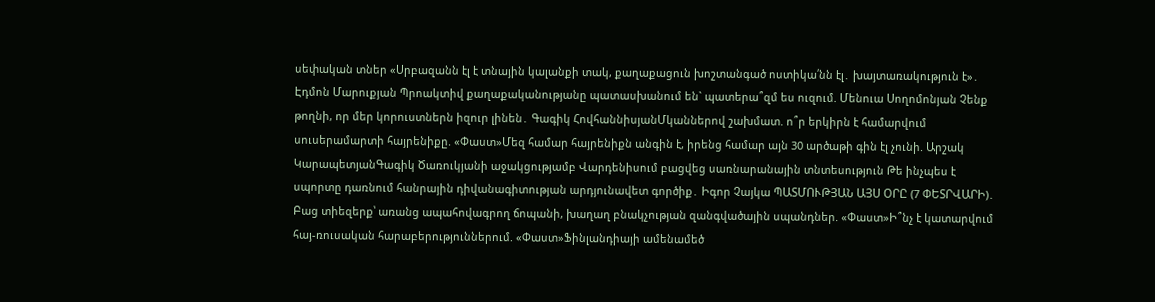սեփական տներ «Սրբազանն էլ է տնային կալանքի տակ, քաղաքացուն խոշտանգած ոստիկա՛նն էլ․ խայտառակություն է»․ Էդմոն Մարուքյան Պրոակտիվ քաղաքականությանը պատասխանում են` պատերա՞զմ ես ուզում. Մենուա Սողոմոնյան Չենք թողնի, որ մեր կորուստներն իզուր լինեն․ Գագիկ ՀովհաննիսյանՄկաններով շախմատ. ո՞ր երկիրն է համարվում սուսերամարտի հայրենիքը. «Փաստ»Մեզ համար հայրենիքն անգին է, իրենց համար այն 30 արծաթի գին էլ չունի. Արշակ ԿարապետյանԳագիկ Ծառուկյանի աջակցությամբ Վարդենիսում բացվեց սառնարանային տնտեսություն Թե ինչպես է սպորտը դառնում հանրային դիվանագիտության արդյունավետ գործիք․ Իգոր Չայկա ՊԱՏՄՈՒԹՅԱՆ ԱՅՍ ՕՐԸ (7 ՓԵՏՐՎԱՐԻ)․ Բաց տիեզերք՝ առանց ապահովագրող ճոպանի, խաղաղ բնակչության զանգվածային սպանդներ. «Փաստ»Ի՞նչ է կատարվում հայ-ռուսական հարաբերություններում. «Փաստ»Ֆինլանդիայի ամենամեծ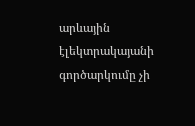արևային էլեկտրակայանի գործարկումը չի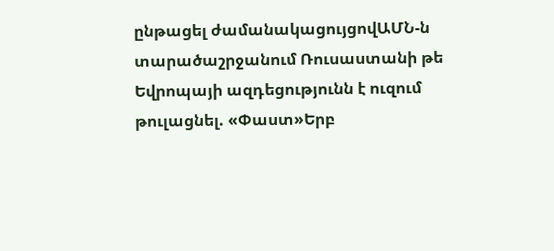ընթացել ժամանակացույցովԱՄՆ-ն տարածաշրջանում Ռուսաստանի թե Եվրոպայի ազդեցությունն է ուզում թուլացնել. «Փաստ»Երբ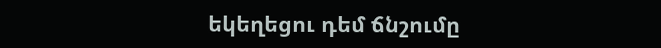եկեղեցու դեմ ճնշումը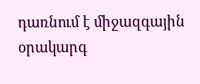դառնում է միջազգային օրակարգ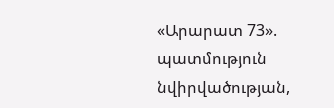«Արարատ 73». պատմություն նվիրվածության,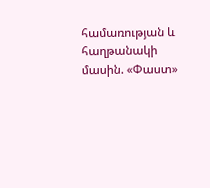համառության և հաղթանակի մասին. «Փաստ»